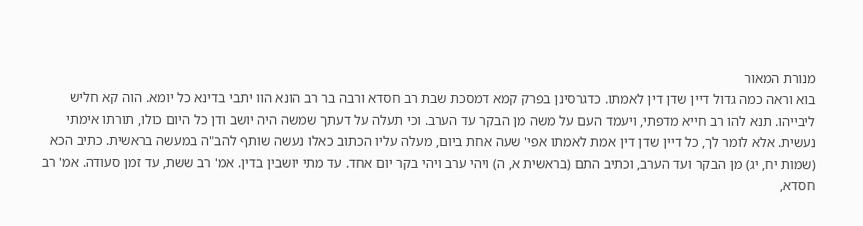מנורת המאור
בוא וראה כמה גדול דיין שדן דין לאמתו. כדגרסינן בפרק קמא דמסכת שבת רב חסדא ורבה בר רב הונא הוו יתבי בדינא כל יומא. הוה קא חליש ליבייהו. תנא להו רב חייא מדפתי, ויעמד העם על משה מן הבקר עד הערב. וכי תעלה על דעתך שמשה היה יושב ודן כל היום כולו, תורתו אימתי נעשית. אלא לומר לך, כל דיין שדן דין אמת לאמתו אפי' שעה אחת ביום, מעלה עליו הכתוב כאלו נעשה שותף להב"ה במעשה בראשית. כתיב הכא (שמות יח, יג) מן הבקר ועד הערב, וכתיב התם (בראשית א, ה) ויהי ערב ויהי בקר יום אחד. עד מתי יושבין בדין. אמ' רב ששת, עד זמן סעודה. אמ' רב חסדא,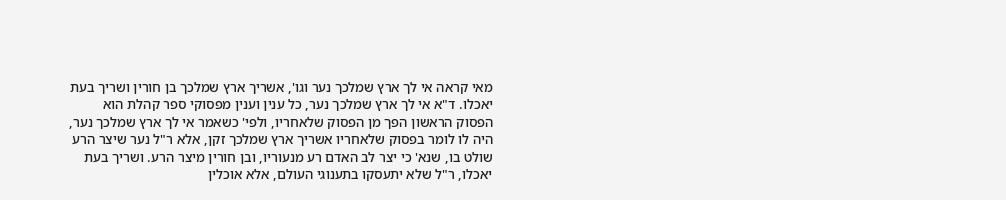מאי קראה אי לך ארץ שמלכך נער וגו', אשריך ארץ שמלכך בן חורין ושריך בעת יאכלו. ד"א אי לך ארץ שמלכך נער, כל ענין וענין מפסוקי ספר קהלת הוא הפסוק הראשון הפך מן הפסוק שלאחריו, ולפי' כשאמר אי לך ארץ שמלכך נער, היה לו לומר בפסוק שלאחריו אשריך ארץ שמלכך זקן, אלא ר"ל נער שיצר הרע שולט בו, שנא' כי יצר לב האדם רע מנעוריו, ובן חורין מיצר הרע. ושריך בעת יאכלו, ר"ל שלא יתעסקו בתענוגי העולם, אלא אוכלין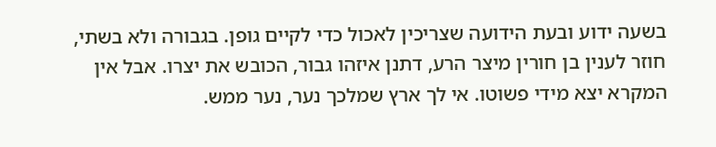בשעה ידוע ובעת הידועה שצריכין לאכול כדי לקיים גופן. בגבורה ולא בשתי, חוזר לענין בן חורין מיצר הרע, דתנן איזהו גבור, הכובש את יצרו. אבל אין המקרא יצא מידי פשוטו. אי לך ארץ שמלכך נער, נער ממש.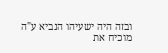ובזה היה ישעיהו הנביא ע"ה מוכיח את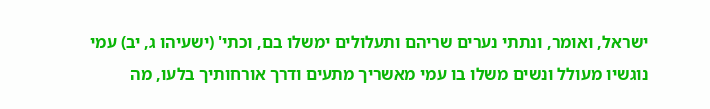ישראל, ואומר, ונתתי נערים שריהם ותעלולים ימשלו בם, וכתי' (ישעיהו ג, יב) עמי נוגשיו מעולל ונשים משלו בו עמי מאשריך מתעים ודרך אורחותיך בלעו, מה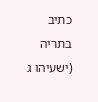כתיב בתריה (ישעיהו ג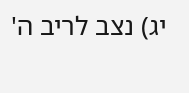יג) נצב לריב ה'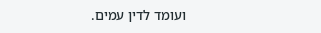ועומד לדין עמים.